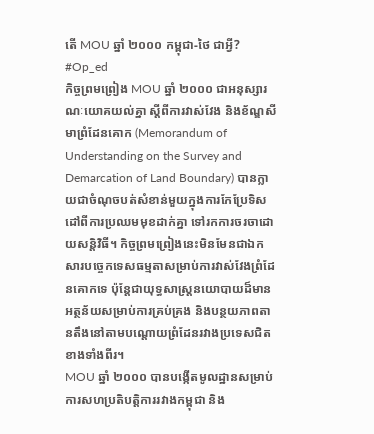តើ MOU ឆ្នាំ ២០០០ កម្ពុជា-ថៃ ជាអ្វី?
#Op_ed
កិច្ចព្រមព្រៀង MOU ឆ្នាំ ២០០០ ជាអនុស្សារណៈយោគយល់គ្នា ស្តីពីការវាស់វែង និងខ័ណ្ឌសីមាព្រំដែនគោក (Memorandum of Understanding on the Survey and Demarcation of Land Boundary) បានក្លាយជាចំណុចបត់សំខាន់មួយក្នុងការកែប្រែទិសដៅពីការប្រឈមមុខដាក់គ្នា ទៅរកការចរចាដោយសន្តិវិធី។ កិច្ចព្រមព្រៀងនេះមិនមែនជាឯកសារបច្ចេកទេសធម្មតាសម្រាប់ការវាស់វែងព្រំដែនគោកទេ ប៉ុន្តែជាយុទ្ធសាស្ត្រនយោបាយដ៏មានអត្ថន័យសម្រាប់ការគ្រប់គ្រង និងបន្ថយភាពតានតឹងនៅតាមបណ្តោយព្រំដែនរវាងប្រទេសជិតខាងទាំងពីរ។
MOU ឆ្នាំ ២០០០ បានបង្កើតមូលដ្ឋានសម្រាប់ការសហប្រតិបត្តិការរវាងកម្ពុជា និង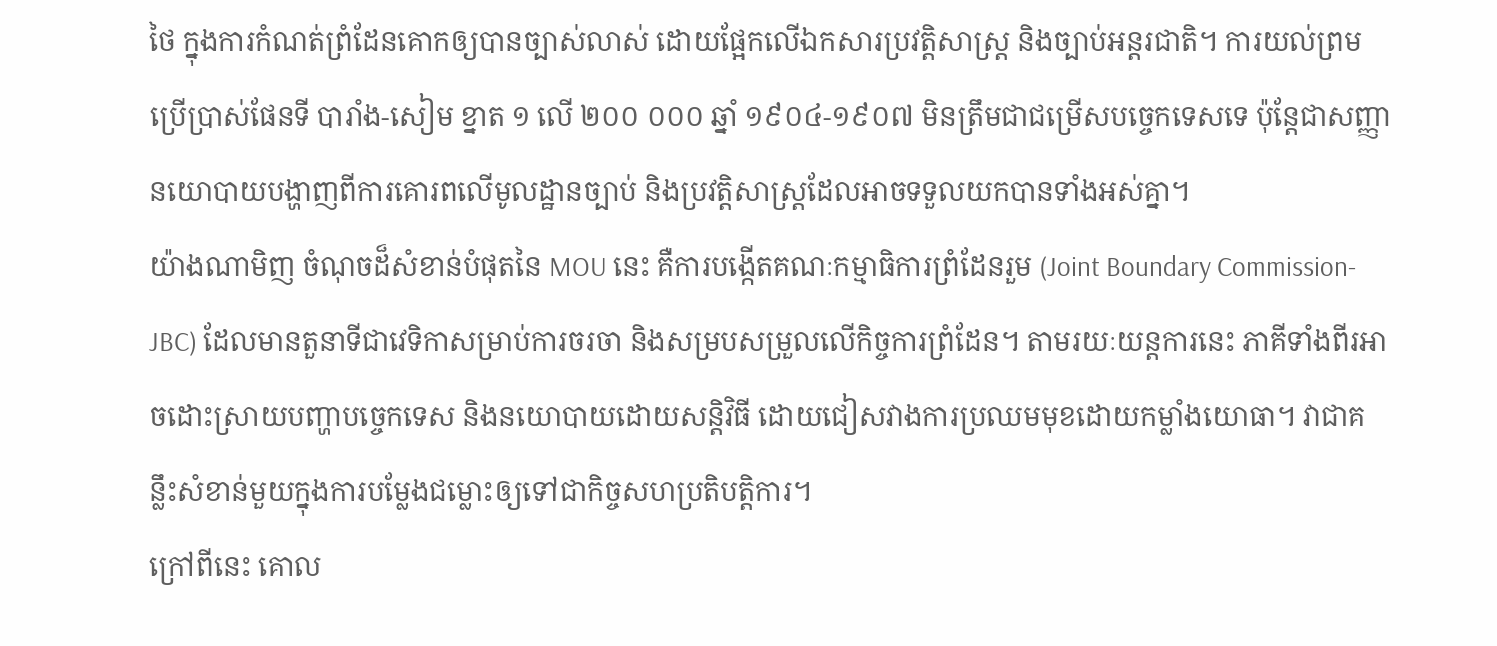ថៃ ក្នុងការកំណត់ព្រំដែនគោកឲ្យបានច្បាស់លាស់ ដោយផ្អែកលើឯកសារប្រវត្តិសាស្ត្រ និងច្បាប់អន្តរជាតិ។ ការយល់ព្រមប្រើប្រាស់ផែនទី បារាំង-សៀម ខ្នាត ១ លើ ២០០ ០០០ ឆ្នាំ ១៩០៤-១៩០៧ មិនត្រឹមជាជម្រើសបច្ចេកទេសទេ ប៉ុន្តែជាសញ្ញានយោបាយបង្ហាញពីការគោរពលើមូលដ្ឋានច្បាប់ និងប្រវត្តិសាស្ត្រដែលអាចទទួលយកបានទាំងអស់គ្នា។
យ៉ាងណាមិញ ចំណុចដ៏សំខាន់បំផុតនៃ MOU នេះ គឺការបង្កើតគណៈកម្មាធិការព្រំដែនរួម (Joint Boundary Commission-JBC) ដែលមានតួនាទីជាវេទិកាសម្រាប់ការចរចា និងសម្របសម្រួលលើកិច្ចការព្រំដែន។ តាមរយៈយន្តការនេះ ភាគីទាំងពីរអាចដោះស្រាយបញ្ហាបច្ចេកទេស និងនយោបាយដោយសន្តិវិធី ដោយជៀសវាងការប្រឈមមុខដោយកម្លាំងយោធា។ វាជាគន្លឹះសំខាន់មួយក្នុងការបម្លែងជម្លោះឲ្យទៅជាកិច្ចសហប្រតិបត្តិការ។
ក្រៅពីនេះ គោល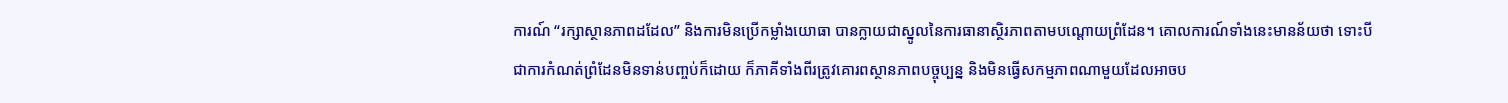ការណ៍ “រក្សាស្ថានភាពដដែល” និងការមិនប្រើកម្លាំងយោធា បានក្លាយជាស្នូលនៃការធានាស្ថិរភាពតាមបណ្តោយព្រំដែន។ គោលការណ៍ទាំងនេះមានន័យថា ទោះបីជាការកំណត់ព្រំដែនមិនទាន់បញ្ចប់ក៏ដោយ ក៏ភាគីទាំងពីរត្រូវគោរពស្ថានភាពបច្ចុប្បន្ន និងមិនធ្វើសកម្មភាពណាមួយដែលអាចប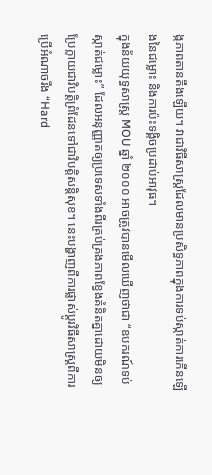ង្កភាពតានតឹងឡើយ។ វាជាវិធីសាស្ត្រដែលមានប្រសិទ្ធភាពក្នុងការទប់ស្កាត់ការកើនឡើងនៃជម្លោះ និងការប៉ះទង្គិចប្រដាប់អាវុធ។
ក្នុងន័យយុទ្ធសាស្ត្រ MOU ឆ្នាំ ២០០០ អាចត្រូវបានមើលឃើញថាជា “ឧបករណ៍ទប់ស្កាត់ជម្លោះ” ដែលអនុញ្ញាតឲ្យប្រទេសទាំងពីរគ្រប់គ្រងភាពខ្វែងគំនិតគ្នាដោយមិនឲ្យប្រែក្លាយជាវិបត្តិព្រំដែនទៅជាវិបត្តិសន្តិសុខ។ នេះបង្ហាញពីការផ្លាស់ប្តូរវិធីសាស្ត្រពីការប្រើអំណាចរឹង “Hard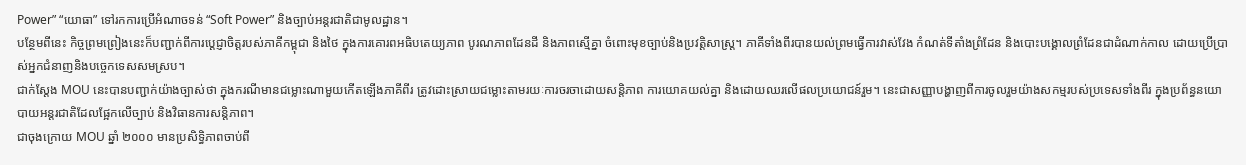Power” “យោធា” ទៅរកការប្រើអំណាចទន់ “Soft Power” និងច្បាប់អន្តរជាតិជាមូលដ្ឋាន។
បន្ថែមពីនេះ កិច្ចព្រមព្រៀងនេះក៏បញ្ជាក់ពីការប្តេជ្ញាចិត្តរបស់ភាគីកម្ពុជា និងថៃ ក្នុងការគោរពអធិបតេយ្យភាព បូរណភាពដែនដី និងភាពស្មើគ្នា ចំពោះមុខច្បាប់និងប្រវត្តិសាស្ត្រ។ ភាគីទាំងពីរបានយល់ព្រមធ្វើការវាស់វែង កំណត់ទីតាំងព្រំដែន និងបោះបង្គោលព្រំដែនជាដំណាក់កាល ដោយប្រើប្រាស់អ្នកជំនាញនិងបច្ចេកទេសសមស្រប។
ជាក់ស្តែង MOU នេះបានបញ្ជាក់យ៉ាងច្បាស់ថា ក្នុងករណីមានជម្លោះណាមួយកើតឡើងភាគីពីរ ត្រូវដោះស្រាយជម្លោះតាមរយៈការចរចាដោយសន្តិភាព ការយោគយល់គ្នា និងដោយឈរលើផលប្រយោជន៍រួម។ នេះជាសញ្ញាបង្ហាញពីការចូលរួមយ៉ាងសកម្មរបស់ប្រទេសទាំងពីរ ក្នុងប្រព័ន្ធនយោបាយអន្តរជាតិដែលផ្អែកលើច្បាប់ និងវិធានការសន្តិភាព។
ជាចុងក្រោយ MOU ឆ្នាំ ២០០០ មានប្រសិទ្ធិភាពចាប់ពី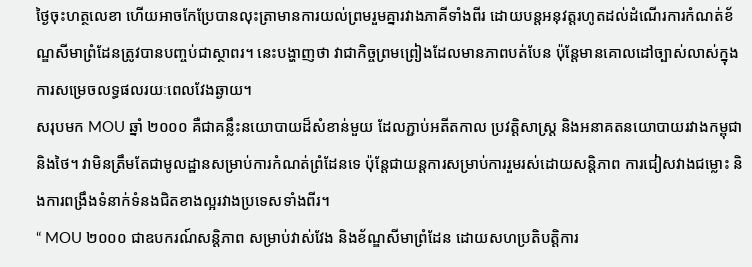ថ្ងៃចុះហត្ថលេខា ហើយអាចកែប្រែបានលុះត្រាមានការយល់ព្រមរួមគ្នារវាងភាគីទាំងពីរ ដោយបន្តអនុវត្តរហូតដល់ដំណើរការកំណត់ខ័ណ្ឌសីមាព្រំដែនត្រូវបានបញ្ចប់ជាស្ថាពរ។ នេះបង្ហាញថា វាជាកិច្ចព្រមព្រៀងដែលមានភាពបត់បែន ប៉ុន្តែមានគោលដៅច្បាស់លាស់ក្នុងការសម្រេចលទ្ធផលរយៈពេលវែងឆ្ងាយ។
សរុបមក MOU ឆ្នាំ ២០០០ គឺជាគន្លឹះនយោបាយដ៏សំខាន់មួយ ដែលភ្ជាប់អតីតកាល ប្រវត្តិសាស្ត្រ និងអនាគតនយោបាយរវាងកម្ពុជា និងថៃ។ វាមិនត្រឹមតែជាមូលដ្ឋានសម្រាប់ការកំណត់ព្រំដែនទេ ប៉ុន្តែជាយន្តការសម្រាប់ការរួមរស់ដោយសន្តិភាព ការជៀសវាងជម្លោះ និងការពង្រឹងទំនាក់ទំនងជិតខាងល្អរវាងប្រទេសទាំងពីរ។
“ MOU ២០០០ ជាឧបករណ៍សន្តិភាព សម្រាប់វាស់វែង និងខ័ណ្ឌសីមាព្រំដែន ដោយសហប្រតិបត្តិការ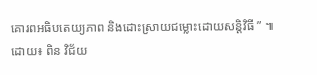គោរពអធិបតេយ្យភាព និងដោះស្រាយជម្លោះដោយសន្តិវិធី ” ៕
ដោយ៖ ពិន វិជ័យ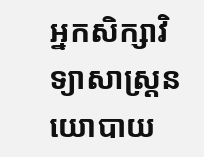អ្នកសិក្សាវិទ្យាសាស្ត្រនយោបាយ